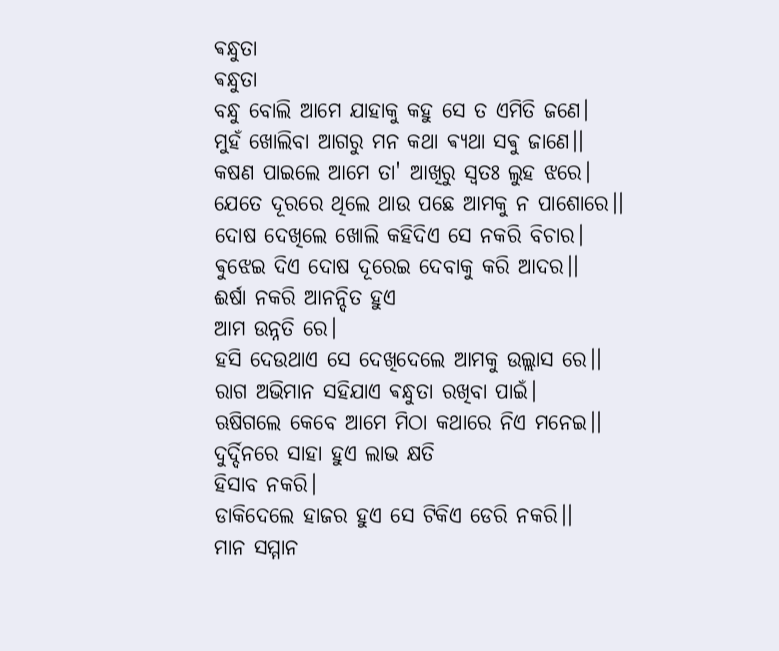ଵନ୍ଧୁତା
ଵନ୍ଧୁତା
ବନ୍ଧୁ ବୋଲି ଆମେ ଯାହାକୁ କହୁ ସେ ତ ଏମିତି ଜଣେ।
ମୁହଁ ଖୋଲିବା ଆଗରୁ ମନ କଥା ଵ୍ୟଥା ସଵୁ ଜାଣେ।।
କଷଣ ପାଇଲେ ଆମେ ତା' ଆଖିରୁ ସ୍ୱତଃ ଲୁହ ଝରେ।
ଯେତେ ଦୂରରେ ଥିଲେ ଥାଉ ପଛେ ଆମକୁ ନ ପାଶୋରେ।।
ଦୋଷ ଦେଖିଲେ ଖୋଲି କହିଦିଏ ସେ ନକରି ବିଚାର।
ଵୁଝେଇ ଦିଏ ଦୋଷ ଦୂରେଇ ଦେବାକୁ କରି ଆଦର।।
ଈର୍ଷା ନକରି ଆନନ୍ଦିତ ହୁଏ
ଆମ ଉନ୍ନତି ରେ।
ହସି ଦେଉଥାଏ ସେ ଦେଖିଦେଲେ ଆମକୁ ଉଲ୍ଲାସ ରେ।।
ରାଗ ଅଭିମାନ ସହିଯାଏ ଵନ୍ଧୁତା ରଖିବା ପାଇଁ।
ଋଷିଗଲେ କେବେ ଆମେ ମିଠା କଥାରେ ନିଏ ମନେଇ।।
ଦୁର୍ଦ୍ଦିନରେ ସାହା ହୁଏ ଲାଭ କ୍ଷତି
ହିସାବ ନକରି।
ଡାକିଦେଲେ ହାଜର ହୁଏ ସେ ଟିକିଏ ଡେରି ନକରି।।
ମାନ ସମ୍ମାନ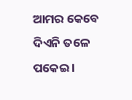ଆମର କେବେ ଦିଏନି ତଳେ ପକେଇ।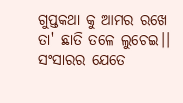ଗୁପ୍ତକଥା କୁ ଆମର ରଖେ ତା' ଛାତି ତଳେ ଲୁଚେଇ।।
ସଂସାରର ଯେତେ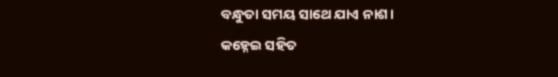ବନ୍ଧୁତା ସମୟ ସାଥେ ଯାଏ ନାଶ।
କହ୍ନେଇ ସହିତ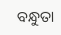ବନ୍ଧୁତା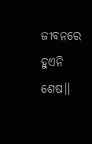ଜୀବନରେ ହୁଏନି ଶେଷ।।